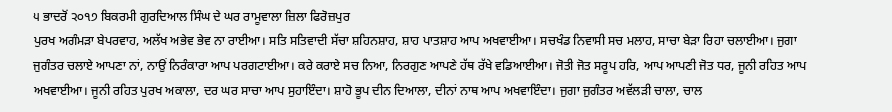੫ ਭਾਦਰੋਂ ੨੦੧੭ ਬਿਕਰਮੀ ਗੁਰਦਿਆਲ ਸਿੰਘ ਦੇ ਘਰ ਰਾਮੂਵਾਲਾ ਜ਼ਿਲਾ ਫਿਰੋਜ਼ਪੁਰ
ਪੁਰਖ ਅਗੰਮੜਾ ਬੇਪਰਵਾਹ, ਅਲੱਖ ਅਭੇਵ ਭੇਵ ਨਾ ਰਾਈਆ। ਸਤਿ ਸਤਿਵਾਦੀ ਸੱਚਾ ਸ਼ਹਿਨਸ਼ਾਹ, ਸ਼ਾਹ ਪਾਤਸ਼ਾਹ ਆਪ ਅਖਵਾਈਆ। ਸਚਖੰਡ ਨਿਵਾਸੀ ਸਚ ਮਲਾਹ, ਸਾਚਾ ਬੇੜਾ ਰਿਹਾ ਚਲਾਈਆ। ਜੁਗਾ ਜੁਗੰਤਰ ਚਲਾਏ ਆਪਣਾ ਨਾਂ, ਨਾਉਂ ਨਿਰੰਕਾਰਾ ਆਪ ਪਰਗਟਾਈਆ। ਕਰੇ ਕਰਾਏ ਸਚ ਨਿਆ, ਨਿਰਗੁਣ ਆਪਣੇ ਹੱਥ ਰੱਖੇ ਵਡਿਆਈਆ। ਜੋਤੀ ਜੋਤ ਸਰੂਪ ਹਰਿ, ਆਪ ਆਪਣੀ ਜੋਤ ਧਰ, ਜੂਨੀ ਰਹਿਤ ਆਪ ਅਖਵਾਈਆ। ਜੂਨੀ ਰਹਿਤ ਪੁਰਖ ਅਕਾਲਾ, ਦਰ ਘਰ ਸਾਚਾ ਆਪ ਸੁਹਾਇੰਦਾ। ਸ਼ਾਹੋ ਭੂਪ ਦੀਨ ਦਿਆਲਾ, ਦੀਨਾਂ ਨਾਥ ਆਪ ਅਖਵਾਇੰਦਾ। ਜੁਗਾ ਜੁਗੰਤਰ ਅਵੱਲੜੀ ਚਾਲਾ, ਚਾਲ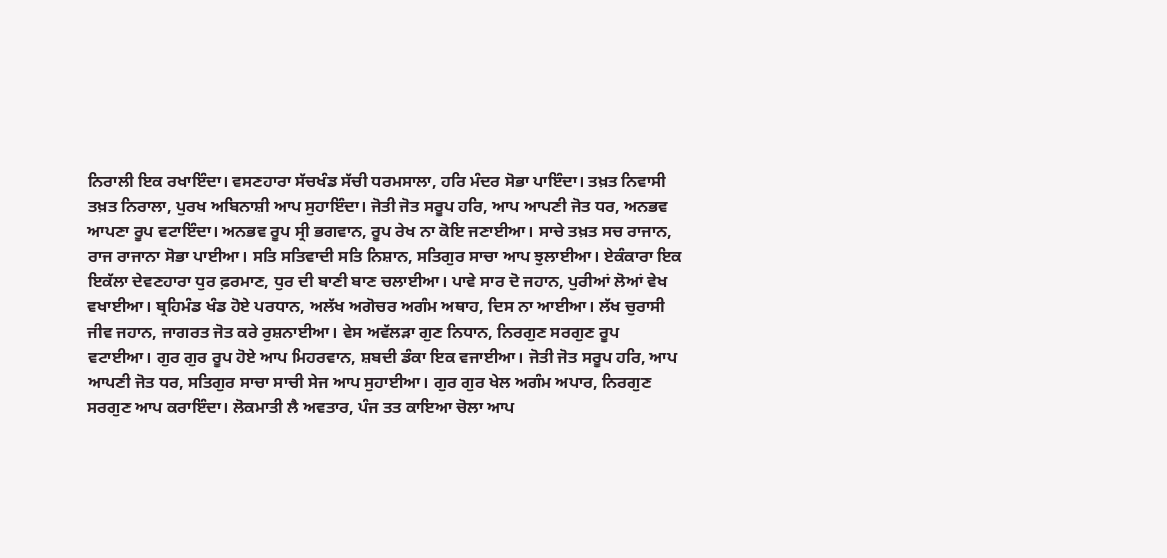ਨਿਰਾਲੀ ਇਕ ਰਖਾਇੰਦਾ। ਵਸਣਹਾਰਾ ਸੱਚਖੰਡ ਸੱਚੀ ਧਰਮਸਾਲਾ, ਹਰਿ ਮੰਦਰ ਸੋਭਾ ਪਾਇੰਦਾ। ਤਖ਼ਤ ਨਿਵਾਸੀ ਤਖ਼ਤ ਨਿਰਾਲਾ, ਪੁਰਖ ਅਬਿਨਾਸ਼ੀ ਆਪ ਸੁਹਾਇੰਦਾ। ਜੋਤੀ ਜੋਤ ਸਰੂਪ ਹਰਿ, ਆਪ ਆਪਣੀ ਜੋਤ ਧਰ, ਅਨਭਵ ਆਪਣਾ ਰੂਪ ਵਟਾਇੰਦਾ। ਅਨਭਵ ਰੂਪ ਸ੍ਰੀ ਭਗਵਾਨ, ਰੂਪ ਰੇਖ ਨਾ ਕੋਇ ਜਣਾਈਆ। ਸਾਚੇ ਤਖ਼ਤ ਸਚ ਰਾਜਾਨ, ਰਾਜ ਰਾਜਾਨਾ ਸੋਭਾ ਪਾਈਆ। ਸਤਿ ਸਤਿਵਾਦੀ ਸਤਿ ਨਿਸ਼ਾਨ, ਸਤਿਗੁਰ ਸਾਚਾ ਆਪ ਝੁਲਾਈਆ। ਏਕੰਕਾਰਾ ਇਕ ਇਕੱਲਾ ਦੇਵਣਹਾਰਾ ਧੁਰ ਫ਼ਰਮਾਣ, ਧੁਰ ਦੀ ਬਾਣੀ ਬਾਣ ਚਲਾਈਆ। ਪਾਵੇ ਸਾਰ ਦੋ ਜਹਾਨ, ਪੁਰੀਆਂ ਲੋਆਂ ਵੇਖ ਵਖਾਈਆ। ਬ੍ਰਹਿਮੰਡ ਖੰਡ ਹੋਏ ਪਰਧਾਨ, ਅਲੱਖ ਅਗੋਚਰ ਅਗੰਮ ਅਥਾਹ, ਦਿਸ ਨਾ ਆਈਆ। ਲੱਖ ਚੁਰਾਸੀ ਜੀਵ ਜਹਾਨ, ਜਾਗਰਤ ਜੋਤ ਕਰੇ ਰੁਸ਼ਨਾਈਆ। ਵੇਸ ਅਵੱਲੜਾ ਗੁਣ ਨਿਧਾਨ, ਨਿਰਗੁਣ ਸਰਗੁਣ ਰੂਪ ਵਟਾਈਆ। ਗੁਰ ਗੁਰ ਰੂਪ ਹੋਏ ਆਪ ਮਿਹਰਵਾਨ, ਸ਼ਬਦੀ ਡੰਕਾ ਇਕ ਵਜਾਈਆ। ਜੋਤੀ ਜੋਤ ਸਰੂਪ ਹਰਿ, ਆਪ ਆਪਣੀ ਜੋਤ ਧਰ, ਸਤਿਗੁਰ ਸਾਚਾ ਸਾਚੀ ਸੇਜ ਆਪ ਸੁਹਾਈਆ। ਗੁਰ ਗੁਰ ਖੇਲ ਅਗੰਮ ਅਪਾਰ, ਨਿਰਗੁਣ ਸਰਗੁਣ ਆਪ ਕਰਾਇੰਦਾ। ਲੋਕਮਾਤੀ ਲੈ ਅਵਤਾਰ, ਪੰਜ ਤਤ ਕਾਇਆ ਚੋਲਾ ਆਪ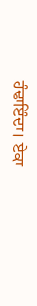ਹੰਢਾਇੰਦਾ। ਏਕਾ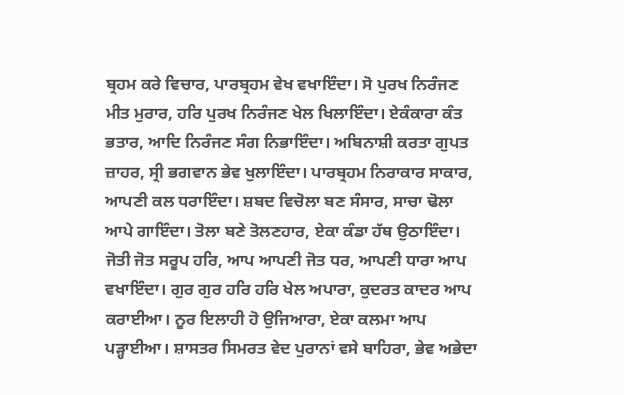ਬ੍ਰਹਮ ਕਰੇ ਵਿਚਾਰ, ਪਾਰਬ੍ਰਹਮ ਵੇਖ ਵਖਾਇੰਦਾ। ਸੋ ਪੁਰਖ ਨਿਰੰਜਣ ਮੀਤ ਮੁਰਾਰ, ਹਰਿ ਪੁਰਖ ਨਿਰੰਜਣ ਖੇਲ ਖਿਲਾਇੰਦਾ। ਏਕੰਕਾਰਾ ਕੰਤ ਭਤਾਰ, ਆਦਿ ਨਿਰੰਜਣ ਸੰਗ ਨਿਭਾਇੰਦਾ। ਅਬਿਨਾਸ਼ੀ ਕਰਤਾ ਗੁਪਤ ਜ਼ਾਹਰ, ਸ੍ਰੀ ਭਗਵਾਨ ਭੇਵ ਖੁਲਾਇੰਦਾ। ਪਾਰਬ੍ਰਹਮ ਨਿਰਾਕਾਰ ਸਾਕਾਰ, ਆਪਣੀ ਕਲ ਧਰਾਇੰਦਾ। ਸ਼ਬਦ ਵਿਚੋਲਾ ਬਣ ਸੰਸਾਰ, ਸਾਚਾ ਢੋਲਾ ਆਪੇ ਗਾਇੰਦਾ। ਤੋਲਾ ਬਣੇ ਤੋਲਣਹਾਰ, ਏਕਾ ਕੰਡਾ ਹੱਥ ਉਠਾਇੰਦਾ। ਜੋਤੀ ਜੋਤ ਸਰੂਪ ਹਰਿ, ਆਪ ਆਪਣੀ ਜੋਤ ਧਰ, ਆਪਣੀ ਧਾਰਾ ਆਪ ਵਖਾਇੰਦਾ। ਗੁਰ ਗੁਰ ਹਰਿ ਹਰਿ ਖੇਲ ਅਪਾਰਾ, ਕੁਦਰਤ ਕਾਦਰ ਆਪ ਕਰਾਈਆ। ਨੂਰ ਇਲਾਹੀ ਹੋ ਉਜਿਆਰਾ, ਏਕਾ ਕਲਮਾ ਆਪ ਪੜ੍ਹਾਈਆ। ਸ਼ਾਸਤਰ ਸਿਮਰਤ ਵੇਦ ਪੁਰਾਨਾਂ ਵਸੇ ਬਾਹਿਰਾ, ਭੇਵ ਅਭੇਦਾ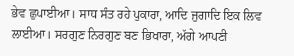ਭੇਵ ਛੁਪਾਈਆ। ਸਾਧ ਸੰਤ ਰਹੇ ਪੁਕਾਰਾ, ਆਦਿ ਜੁਗਾਦਿ ਇਕ ਲਿਵ ਲਾਈਆ। ਸਰਗੁਣ ਨਿਰਗੁਣ ਬਣ ਭਿਖਾਰਾ, ਅੱਗੇ ਆਪਣੀ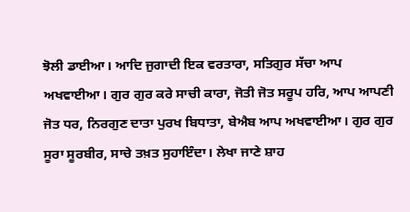ਝੋਲੀ ਡਾਈਆ। ਆਦਿ ਜੁਗਾਦੀ ਇਕ ਵਰਤਾਰਾ, ਸਤਿਗੁਰ ਸੱਚਾ ਆਪ ਅਖਵਾਈਆ। ਗੁਰ ਗੁਰ ਕਰੇ ਸਾਚੀ ਕਾਰਾ, ਜੋਤੀ ਜੋਤ ਸਰੂਪ ਹਰਿ, ਆਪ ਆਪਣੀ ਜੋਤ ਧਰ, ਨਿਰਗੁਣ ਦਾਤਾ ਪੁਰਖ ਬਿਧਾਤਾ, ਬੇਐਬ ਆਪ ਅਖਵਾਈਆ। ਗੁਰ ਗੁਰ ਸੂਰਾ ਸੂਰਬੀਰ, ਸਾਚੇ ਤਖ਼ਤ ਸੁਹਾਇੰਦਾ। ਲੇਖਾ ਜਾਣੇ ਸ਼ਾਹ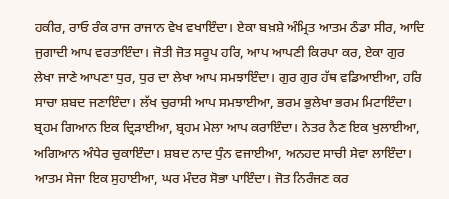ਹਕੀਰ, ਰਾਓ ਰੰਕ ਰਾਜ ਰਾਜਾਨ ਵੇਖ ਵਖਾਇੰਦਾ। ਏਕਾ ਬਖ਼ਸ਼ੇ ਅੰਮ੍ਰਿਤ ਆਤਮ ਠੰਡਾ ਸੀਰ, ਆਦਿ ਜੁਗਾਦੀ ਆਪ ਵਰਤਾਇੰਦਾ। ਜੋਤੀ ਜੋਤ ਸਰੂਪ ਹਰਿ, ਆਪ ਆਪਣੀ ਕਿਰਪਾ ਕਰ, ਏਕਾ ਗੁਰ ਲੇਖਾ ਜਾਣੇ ਆਪਣਾ ਧੁਰ, ਧੁਰ ਦਾ ਲੇਖਾ ਆਪ ਸਮਝਾਇੰਦਾ। ਗੁਰ ਗੁਰ ਹੱਥ ਵਡਿਆਈਆ, ਹਰਿ ਸਾਚਾ ਸ਼ਬਦ ਜਣਾਇੰਦਾ। ਲੱਖ ਚੁਰਾਸੀ ਆਪ ਸਮਝਾਈਆ, ਭਰਮ ਭੁਲੇਖਾ ਭਰਮ ਮਿਟਾਇੰਦਾ। ਬ੍ਰਹਮ ਗਿਆਨ ਇਕ ਦ੍ਰਿੜਾਈਆ, ਬ੍ਰਹਮ ਮੇਲਾ ਆਪ ਕਰਾਇੰਦਾ। ਨੇਤਰ ਨੈਣ ਇਕ ਖੁਲਾਈਆ, ਅਗਿਆਨ ਅੰਧੇਰ ਚੁਕਾਇੰਦਾ। ਸ਼ਬਦ ਨਾਦ ਧੁੰਨ ਵਜਾਈਆ, ਅਨਹਦ ਸਾਚੀ ਸੇਵਾ ਲਾਇੰਦਾ। ਆਤਮ ਸੇਜਾ ਇਕ ਸੁਹਾਈਆ, ਘਰ ਮੰਦਰ ਸੋਭਾ ਪਾਇੰਦਾ। ਜੋਤ ਨਿਰੰਜਣ ਕਰ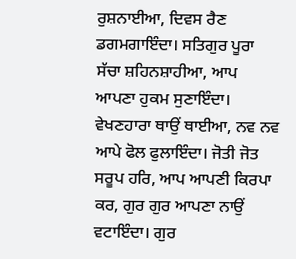ਰੁਸ਼ਨਾਈਆ, ਦਿਵਸ ਰੈਣ ਡਗਮਗਾਇੰਦਾ। ਸਤਿਗੁਰ ਪੂਰਾ ਸੱਚਾ ਸ਼ਹਿਨਸ਼ਾਹੀਆ, ਆਪ ਆਪਣਾ ਹੁਕਮ ਸੁਣਾਇੰਦਾ। ਵੇਖਣਹਾਰਾ ਥਾਉਂ ਥਾਈਆ, ਨਵ ਨਵ ਆਪੇ ਫੋਲ ਫੁਲਾਇੰਦਾ। ਜੋਤੀ ਜੋਤ ਸਰੂਪ ਹਰਿ, ਆਪ ਆਪਣੀ ਕਿਰਪਾ ਕਰ, ਗੁਰ ਗੁਰ ਆਪਣਾ ਨਾਉਂ ਵਟਾਇੰਦਾ। ਗੁਰ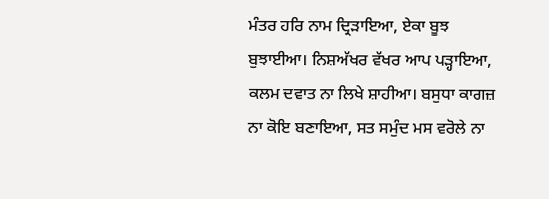ਮੰਤਰ ਹਰਿ ਨਾਮ ਦ੍ਰਿੜਾਇਆ, ਏਕਾ ਬੂਝ ਬੁਝਾਈਆ। ਨਿਸ਼ਅੱਖਰ ਵੱਖਰ ਆਪ ਪੜ੍ਹਾਇਆ, ਕਲਮ ਦਵਾਤ ਨਾ ਲਿਖੇ ਸ਼ਾਹੀਆ। ਬਸੁਧਾ ਕਾਗਜ਼ ਨਾ ਕੋਇ ਬਣਾਇਆ, ਸਤ ਸਮੁੰਦ ਮਸ ਵਰੋਲੇ ਨਾ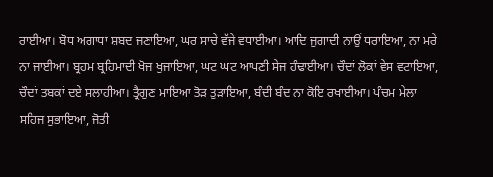ਰਾਈਆ। ਬੋਧ ਅਗਾਧਾ ਸ਼ਬਦ ਜਣਾਇਆ, ਘਰ ਸਾਚੇ ਵੱਜੇ ਵਧਾਈਆ। ਆਦਿ ਜੁਗਾਦੀ ਨਾਉਂ ਧਰਾਇਆ, ਨਾ ਮਰੇ ਨਾ ਜਾਈਆ। ਬ੍ਰਹਮ ਬ੍ਰਹਿਮਾਦੀ ਖੋਜ ਖੁਜਾਇਆ, ਘਟ ਘਟ ਆਪਣੀ ਸੇਜ ਹੰਢਾਈਆ। ਚੌਦਾਂ ਲੋਕਾਂ ਵੇਸ ਵਟਾਇਆ, ਚੌਦਾਂ ਤਬਕਾਂ ਦਏ ਸਲਾਹੀਆ। ਤ੍ਰੈਗੁਣ ਮਾਇਆ ਤੋੜ ਤੁੜਾਇਆ, ਬੰਦੀ ਬੰਦ ਨਾ ਕੋਇ ਰਖਾਈਆ। ਪੰਚਮ ਮੇਲਾ ਸਹਿਜ ਸੁਭਾਇਆ, ਜੋਤੀ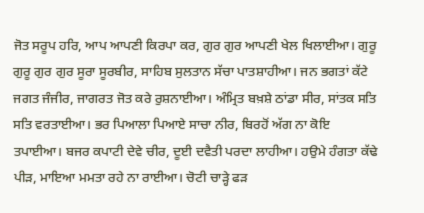ਜੋਤ ਸਰੂਪ ਹਰਿ, ਆਪ ਆਪਣੀ ਕਿਰਪਾ ਕਰ, ਗੁਰ ਗੁਰ ਆਪਣੀ ਖੇਲ ਖਿਲਾਈਆ। ਗੁਰੂ ਗੁਰੂ ਗੁਰ ਗੁਰ ਸੂਰਾ ਸੂਰਬੀਰ, ਸਾਹਿਬ ਸੁਲਤਾਨ ਸੱਚਾ ਪਾਤਸ਼ਾਹੀਆ। ਜਨ ਭਗਤਾਂ ਕੱਟੇ ਜਗਤ ਜੰਜੀਰ, ਜਾਗਰਤ ਜੋਤ ਕਰੇ ਰੁਸ਼ਨਾਈਆ। ਅੰਮ੍ਰਿਤ ਬਖ਼ਸ਼ੇ ਠਾਂਡਾ ਸੀਰ, ਸਾਂਤਕ ਸਤਿ ਸਤਿ ਵਰਤਾਈਆ। ਭਰ ਪਿਆਲਾ ਪਿਆਏ ਸਾਚਾ ਨੀਰ, ਬਿਰਹੋਂ ਅੱਗ ਨਾ ਕੋਇ ਤਪਾਈਆ। ਬਜਰ ਕਪਾਟੀ ਦੇਵੇ ਚੀਰ, ਦੂਈ ਦਵੈਤੀ ਪਰਦਾ ਲਾਹੀਆ। ਹਉਮੇ ਹੰਗਤਾ ਕੱਢੇ ਪੀੜ, ਮਾਇਆ ਮਮਤਾ ਰਹੇ ਨਾ ਰਾਈਆ। ਚੋਟੀ ਚਾੜ੍ਹੇ ਫੜ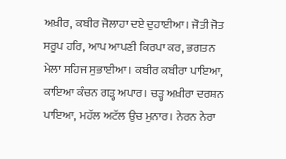ਅਖ਼ੀਰ, ਕਬੀਰ ਜੋਲਾਹਾ ਦਏ ਦੁਹਾਈਆ। ਜੋਤੀ ਜੋਤ ਸਰੂਪ ਹਰਿ, ਆਪ ਆਪਣੀ ਕਿਰਪਾ ਕਰ, ਭਗਤਨ ਮੇਲਾ ਸਹਿਜ ਸੁਭਾਈਆ। ਕਬੀਰ ਕਬੀਰਾ ਪਾਇਆ, ਕਾਇਆ ਕੰਚਨ ਗੜ੍ਹ ਅਪਾਰ। ਚੜ੍ਹ ਅਖ਼ੀਰਾ ਦਰਸ਼ਨ ਪਾਇਆ, ਮਹੱਲ ਅਟੱਲ ਉਚ ਮੁਨਾਰ। ਨੇਰਨ ਨੇਰਾ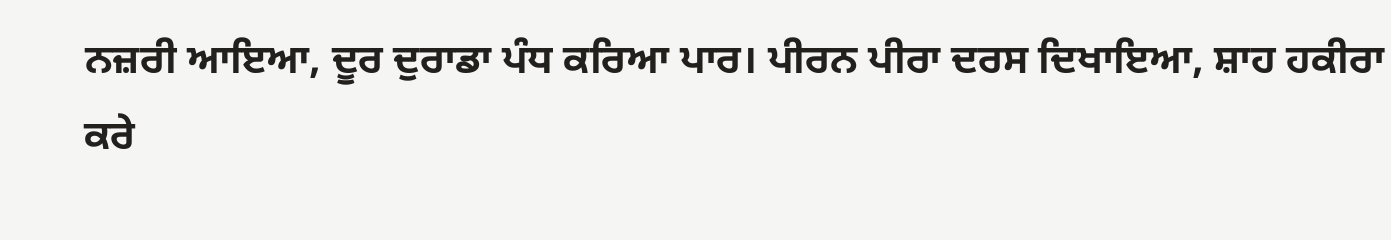ਨਜ਼ਰੀ ਆਇਆ, ਦੂਰ ਦੁਰਾਡਾ ਪੰਧ ਕਰਿਆ ਪਾਰ। ਪੀਰਨ ਪੀਰਾ ਦਰਸ ਦਿਖਾਇਆ, ਸ਼ਾਹ ਹਕੀਰਾ ਕਰੇ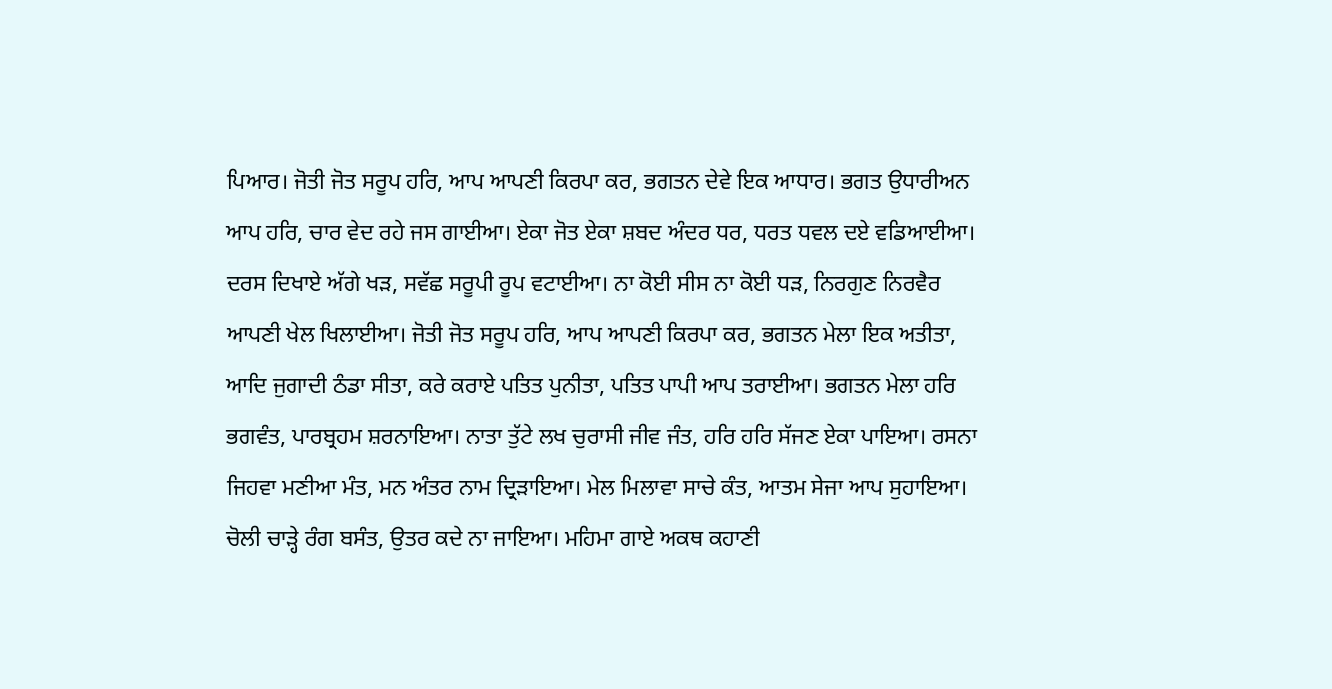ਪਿਆਰ। ਜੋਤੀ ਜੋਤ ਸਰੂਪ ਹਰਿ, ਆਪ ਆਪਣੀ ਕਿਰਪਾ ਕਰ, ਭਗਤਨ ਦੇਵੇ ਇਕ ਆਧਾਰ। ਭਗਤ ਉਧਾਰੀਅਨ ਆਪ ਹਰਿ, ਚਾਰ ਵੇਦ ਰਹੇ ਜਸ ਗਾਈਆ। ਏਕਾ ਜੋਤ ਏਕਾ ਸ਼ਬਦ ਅੰਦਰ ਧਰ, ਧਰਤ ਧਵਲ ਦਏ ਵਡਿਆਈਆ। ਦਰਸ ਦਿਖਾਏ ਅੱਗੇ ਖੜ, ਸਵੱਛ ਸਰੂਪੀ ਰੂਪ ਵਟਾਈਆ। ਨਾ ਕੋਈ ਸੀਸ ਨਾ ਕੋਈ ਧੜ, ਨਿਰਗੁਣ ਨਿਰਵੈਰ ਆਪਣੀ ਖੇਲ ਖਿਲਾਈਆ। ਜੋਤੀ ਜੋਤ ਸਰੂਪ ਹਰਿ, ਆਪ ਆਪਣੀ ਕਿਰਪਾ ਕਰ, ਭਗਤਨ ਮੇਲਾ ਇਕ ਅਤੀਤਾ, ਆਦਿ ਜੁਗਾਦੀ ਠੰਡਾ ਸੀਤਾ, ਕਰੇ ਕਰਾਏ ਪਤਿਤ ਪੁਨੀਤਾ, ਪਤਿਤ ਪਾਪੀ ਆਪ ਤਰਾਈਆ। ਭਗਤਨ ਮੇਲਾ ਹਰਿ ਭਗਵੰਤ, ਪਾਰਬ੍ਰਹਮ ਸ਼ਰਨਾਇਆ। ਨਾਤਾ ਤੁੱਟੇ ਲਖ ਚੁਰਾਸੀ ਜੀਵ ਜੰਤ, ਹਰਿ ਹਰਿ ਸੱਜਣ ਏਕਾ ਪਾਇਆ। ਰਸਨਾ ਜਿਹਵਾ ਮਣੀਆ ਮੰਤ, ਮਨ ਅੰਤਰ ਨਾਮ ਦ੍ਰਿੜਾਇਆ। ਮੇਲ ਮਿਲਾਵਾ ਸਾਚੇ ਕੰਤ, ਆਤਮ ਸੇਜਾ ਆਪ ਸੁਹਾਇਆ। ਚੋਲੀ ਚਾੜ੍ਹੇ ਰੰਗ ਬਸੰਤ, ਉਤਰ ਕਦੇ ਨਾ ਜਾਇਆ। ਮਹਿਮਾ ਗਾਏ ਅਕਥ ਕਹਾਣੀ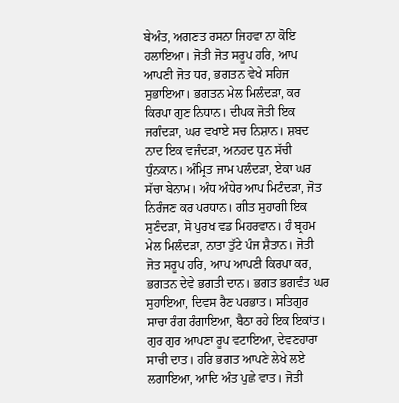ਬੇਅੰਤ, ਅਗਣਤ ਰਸਨਾ ਜਿਹਵਾ ਨਾ ਕੋਇ ਹਲਾਇਆ। ਜੋਤੀ ਜੋਤ ਸਰੂਪ ਹਰਿ, ਆਪ ਆਪਣੀ ਜੋਤ ਧਰ, ਭਗਤਨ ਵੇਖੇ ਸਹਿਜ ਸੁਭਾਇਆ। ਭਗਤਨ ਮੇਲ ਮਿਲੰਦੜਾ, ਕਰ ਕਿਰਪਾ ਗੁਣ ਨਿਧਾਨ। ਦੀਪਕ ਜੋਤੀ ਇਕ ਜਗੰਦੜਾ, ਘਰ ਵਖਾਏ ਸਚ ਨਿਸ਼ਾਨ। ਸ਼ਬਦ ਨਾਦ ਇਕ ਵਜੰਦੜਾ, ਅਨਹਦ ਧੁਨ ਸੱਚੀ ਧੁੰਨਕਾਨ। ਅੰਮ੍ਰਿਤ ਜਾਮ ਪਲੰਦੜਾ, ਏਕਾ ਘਰ ਸੱਚਾ ਬੇਨਾਮ। ਅੰਧ ਅੰਧੇਰ ਆਪ ਮਿਟੰਦੜਾ, ਜੋਤ ਨਿਰੰਜਣ ਕਰ ਪਰਧਾਨ। ਗੀਤ ਸੁਹਾਗੀ ਇਕ ਸੁਣੰਦੜਾ, ਸੋ ਪੁਰਖ ਵਡ ਮਿਹਰਵਾਨ। ਹੰ ਬ੍ਰਹਮ ਮੇਲ ਮਿਲੰਦੜਾ, ਨਾਤਾ ਤੁੱਟੇ ਪੰਜ ਸ਼ੈਤਾਨ। ਜੋਤੀ ਜੋਤ ਸਰੂਪ ਹਰਿ, ਆਪ ਆਪਣੀ ਕਿਰਪਾ ਕਰ, ਭਗਤਨ ਦੇਵੇ ਭਗਤੀ ਦਾਨ। ਭਗਤ ਭਗਵੰਤ ਘਰ ਸੁਹਾਇਆ, ਦਿਵਸ ਰੈਣ ਪਰਭਾਤ। ਸਤਿਗੁਰ ਸਾਚਾ ਰੰਗ ਰੰਗਾਇਆ, ਬੈਠਾ ਰਹੇ ਇਕ ਇਕਾਂਤ। ਗੁਰ ਗੁਰ ਆਪਣਾ ਰੂਪ ਵਟਾਇਆ, ਦੇਵਣਹਾਰਾ ਸਾਚੀ ਦਾਤ। ਹਰਿ ਭਗਤ ਆਪਣੇ ਲੇਖੇ ਲਏ ਲਗਾਇਆ, ਆਦਿ ਅੰਤ ਪੁਛੇ ਵਾਤ। ਜੋਤੀ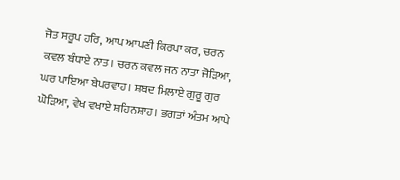ਜੋਤ ਸਰੂਪ ਹਰਿ, ਆਪ ਆਪਣੀ ਕਿਰਪਾ ਕਰ, ਚਰਨ ਕਵਲ ਬੰਧਾਏ ਨਾਤ। ਚਰਨ ਕਵਲ ਜਨ ਨਾਤਾ ਜੋੜਿਆ, ਘਰ ਪਾਇਆ ਬੇਪਰਵਾਹ। ਸ਼ਬਦ ਮਿਲਾਏ ਗੁਰੂ ਗੁਰ ਘੋੜਿਆ, ਵੇਖ ਵਖਾਏ ਸ਼ਹਿਨਸ਼ਾਹ। ਭਗਤਾਂ ਅੰਤਮ ਆਪੇ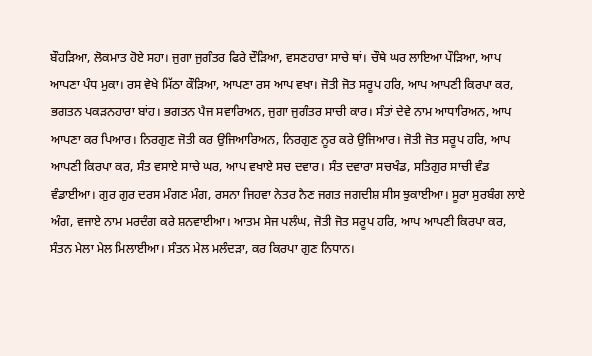ਬੌਹੜਿਆ, ਲੋਕਮਾਤ ਹੋਏ ਸਹਾ। ਜੁਗਾ ਜੁਗੰਤਰ ਫਿਰੇ ਦੌੜਿਆ, ਵਸਣਹਾਰਾ ਸਾਚੇ ਥਾਂ। ਚੌਥੇ ਘਰ ਲਾਇਆ ਪੌੜਿਆ, ਆਪ ਆਪਣਾ ਪੰਧ ਮੁਕਾ। ਰਸ ਵੇਖੇ ਮਿੱਠਾ ਕੌੜਿਆ, ਆਪਣਾ ਰਸ ਆਪ ਵਖਾ। ਜੋਤੀ ਜੋਤ ਸਰੂਪ ਹਰਿ, ਆਪ ਆਪਣੀ ਕਿਰਪਾ ਕਰ, ਭਗਤਨ ਪਕੜਨਹਾਰਾ ਬਾਂਹ। ਭਗਤਨ ਪੈਜ ਸਵਾਰਿਅਨ, ਜੁਗਾ ਜੁਗੰਤਰ ਸਾਚੀ ਕਾਰ। ਸੰਤਾਂ ਦੇਵੇ ਨਾਮ ਆਧਾਰਿਅਨ, ਆਪ ਆਪਣਾ ਕਰ ਪਿਆਰ। ਨਿਰਗੁਣ ਜੋਤੀ ਕਰ ਉਜਿਆਰਿਅਨ, ਨਿਰਗੁਣ ਨੂਰ ਕਰੇ ਉਜਿਆਰ। ਜੋਤੀ ਜੋਤ ਸਰੂਪ ਹਰਿ, ਆਪ ਆਪਣੀ ਕਿਰਪਾ ਕਰ, ਸੰਤ ਵਸਾਏ ਸਾਚੇ ਘਰ, ਆਪ ਵਖਾਏ ਸਚ ਦਵਾਰ। ਸੰਤ ਦਵਾਰਾ ਸਚਖੰਡ, ਸਤਿਗੁਰ ਸਾਚੀ ਵੰਡ ਵੰਡਾਈਆ। ਗੁਰ ਗੁਰ ਦਰਸ ਮੰਗਣ ਮੰਗ, ਰਸਨਾ ਜਿਹਵਾ ਨੇਤਰ ਨੈਣ ਜਗਤ ਜਗਦੀਸ਼ ਸੀਸ ਝੁਕਾਈਆ। ਸੂਰਾ ਸੁਰਬੰਗ ਲਾਏ ਅੰਗ, ਵਜਾਏ ਨਾਮ ਮਰਦੰਗ ਕਰੇ ਸ਼ਨਵਾਈਆ। ਆਤਮ ਸੇਜ ਪਲੰਘ, ਜੋਤੀ ਜੋਤ ਸਰੂਪ ਹਰਿ, ਆਪ ਆਪਣੀ ਕਿਰਪਾ ਕਰ, ਸੰਤਨ ਮੇਲਾ ਮੇਲ ਮਿਲਾਈਆ। ਸੰਤਨ ਮੇਲ ਮਲੰਦੜਾ, ਕਰ ਕਿਰਪਾ ਗੁਣ ਨਿਧਾਨ।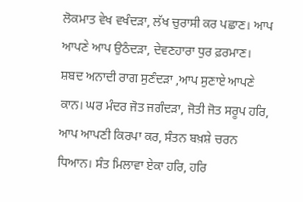ਲੋਕਮਾਤ ਵੇਖ ਵਖੰਦੜਾ, ਲੱਖ ਚੁਰਾਸੀ ਕਰ ਪਛਾਣ। ਆਪ ਆਪਣੇ ਆਪ ਉਠੰਦੜਾ, ਦੇਵਣਹਾਰਾ ਧੁਰ ਫ਼ਰਮਾਣ। ਸ਼ਬਦ ਅਨਾਦੀ ਰਾਗ ਸੁਣੰਦੜਾ ,ਆਪ ਸੁਣਾਏ ਆਪਣੇ ਕਾਨ। ਘਰ ਮੰਦਰ ਜੋਤ ਜਗੰਦੜਾ, ਜੋਤੀ ਜੋਤ ਸਰੂਪ ਹਰਿ, ਆਪ ਆਪਣੀ ਕਿਰਪਾ ਕਰ, ਸੰਤਨ ਬਖ਼ਸ਼ੇ ਚਰਨ ਧਿਆਨ। ਸੰਤ ਮਿਲਾਵਾ ਏਕਾ ਹਰਿ, ਹਰਿ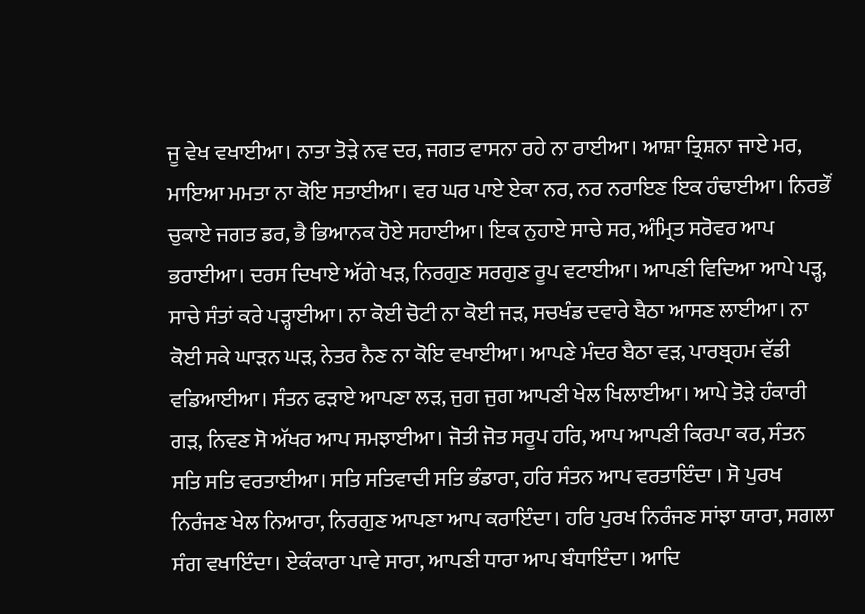ਜੂ ਵੇਖ ਵਖਾਈਆ। ਨਾਤਾ ਤੋੜੇ ਨਵ ਦਰ, ਜਗਤ ਵਾਸਨਾ ਰਹੇ ਨਾ ਰਾਈਆ। ਆਸ਼ਾ ਤ੍ਰਿਸ਼ਨਾ ਜਾਏ ਮਰ, ਮਾਇਆ ਮਮਤਾ ਨਾ ਕੋਇ ਸਤਾਈਆ। ਵਰ ਘਰ ਪਾਏ ਏਕਾ ਨਰ, ਨਰ ਨਰਾਇਣ ਇਕ ਹੰਢਾਈਆ। ਨਿਰਭੌਂ ਚੁਕਾਏ ਜਗਤ ਡਰ, ਭੈ ਭਿਆਨਕ ਹੋਏ ਸਹਾਈਆ। ਇਕ ਨੁਹਾਏ ਸਾਚੇ ਸਰ, ਅੰਮ੍ਰਿਤ ਸਰੋਵਰ ਆਪ ਭਰਾਈਆ। ਦਰਸ ਦਿਖਾਏ ਅੱਗੇ ਖੜ, ਨਿਰਗੁਣ ਸਰਗੁਣ ਰੂਪ ਵਟਾਈਆ। ਆਪਣੀ ਵਿਦਿਆ ਆਪੇ ਪੜ੍ਹ, ਸਾਚੇ ਸੰਤਾਂ ਕਰੇ ਪੜ੍ਹਾਈਆ। ਨਾ ਕੋਈ ਚੋਟੀ ਨਾ ਕੋਈ ਜੜ, ਸਚਖੰਡ ਦਵਾਰੇ ਬੈਠਾ ਆਸਣ ਲਾਈਆ। ਨਾ ਕੋਈ ਸਕੇ ਘਾੜਨ ਘੜ, ਨੇਤਰ ਨੈਣ ਨਾ ਕੋਇ ਵਖਾਈਆ। ਆਪਣੇ ਮੰਦਰ ਬੈਠਾ ਵੜ, ਪਾਰਬ੍ਰਹਮ ਵੱਡੀ ਵਡਿਆਈਆ। ਸੰਤਨ ਫੜਾਏ ਆਪਣਾ ਲੜ, ਜੁਗ ਜੁਗ ਆਪਣੀ ਖੇਲ ਖਿਲਾਈਆ। ਆਪੇ ਤੋੜੇ ਹੰਕਾਰੀ ਗੜ, ਨਿਵਣ ਸੋ ਅੱਖਰ ਆਪ ਸਮਝਾਈਆ। ਜੋਤੀ ਜੋਤ ਸਰੂਪ ਹਰਿ, ਆਪ ਆਪਣੀ ਕਿਰਪਾ ਕਰ, ਸੰਤਨ ਸਤਿ ਸਤਿ ਵਰਤਾਈਆ। ਸਤਿ ਸਤਿਵਾਦੀ ਸਤਿ ਭੰਡਾਰਾ, ਹਰਿ ਸੰਤਨ ਆਪ ਵਰਤਾਇੰਦਾ । ਸੋ ਪੁਰਖ ਨਿਰੰਜਣ ਖੇਲ ਨਿਆਰਾ, ਨਿਰਗੁਣ ਆਪਣਾ ਆਪ ਕਰਾਇੰਦਾ। ਹਰਿ ਪੁਰਖ ਨਿਰੰਜਣ ਸਾਂਝਾ ਯਾਰਾ, ਸਗਲਾ ਸੰਗ ਵਖਾਇੰਦਾ। ਏਕੰਕਾਰਾ ਪਾਵੇ ਸਾਰਾ, ਆਪਣੀ ਧਾਰਾ ਆਪ ਬੰਧਾਇੰਦਾ। ਆਦਿ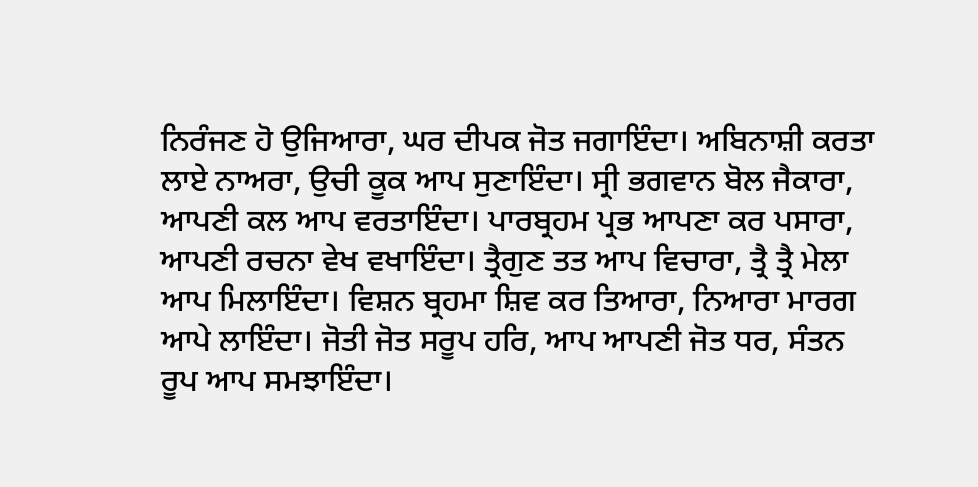ਨਿਰੰਜਣ ਹੋ ਉਜਿਆਰਾ, ਘਰ ਦੀਪਕ ਜੋਤ ਜਗਾਇੰਦਾ। ਅਬਿਨਾਸ਼ੀ ਕਰਤਾ ਲਾਏ ਨਾਅਰਾ, ਉਚੀ ਕੂਕ ਆਪ ਸੁਣਾਇੰਦਾ। ਸ੍ਰੀ ਭਗਵਾਨ ਬੋਲ ਜੈਕਾਰਾ, ਆਪਣੀ ਕਲ ਆਪ ਵਰਤਾਇੰਦਾ। ਪਾਰਬ੍ਰਹਮ ਪ੍ਰਭ ਆਪਣਾ ਕਰ ਪਸਾਰਾ, ਆਪਣੀ ਰਚਨਾ ਵੇਖ ਵਖਾਇੰਦਾ। ਤ੍ਰੈਗੁਣ ਤਤ ਆਪ ਵਿਚਾਰਾ, ਤ੍ਰੈ ਤ੍ਰੈ ਮੇਲਾ ਆਪ ਮਿਲਾਇੰਦਾ। ਵਿਸ਼ਨ ਬ੍ਰਹਮਾ ਸ਼ਿਵ ਕਰ ਤਿਆਰਾ, ਨਿਆਰਾ ਮਾਰਗ ਆਪੇ ਲਾਇੰਦਾ। ਜੋਤੀ ਜੋਤ ਸਰੂਪ ਹਰਿ, ਆਪ ਆਪਣੀ ਜੋਤ ਧਰ, ਸੰਤਨ ਰੂਪ ਆਪ ਸਮਝਾਇੰਦਾ।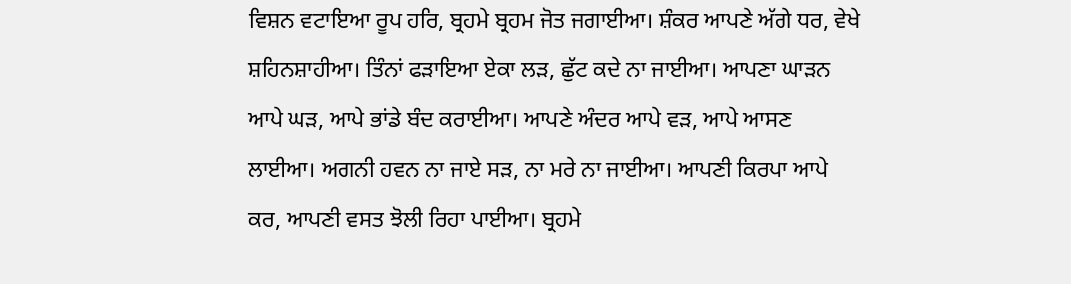ਵਿਸ਼ਨ ਵਟਾਇਆ ਰੂਪ ਹਰਿ, ਬ੍ਰਹਮੇ ਬ੍ਰਹਮ ਜੋਤ ਜਗਾਈਆ। ਸ਼ੰਕਰ ਆਪਣੇ ਅੱਗੇ ਧਰ, ਵੇਖੇ ਸ਼ਹਿਨਸ਼ਾਹੀਆ। ਤਿੰਨਾਂ ਫੜਾਇਆ ਏਕਾ ਲੜ, ਛੁੱਟ ਕਦੇ ਨਾ ਜਾਈਆ। ਆਪਣਾ ਘਾੜਨ ਆਪੇ ਘੜ, ਆਪੇ ਭਾਂਡੇ ਬੰਦ ਕਰਾਈਆ। ਆਪਣੇ ਅੰਦਰ ਆਪੇ ਵੜ, ਆਪੇ ਆਸਣ ਲਾਈਆ। ਅਗਨੀ ਹਵਨ ਨਾ ਜਾਏ ਸੜ, ਨਾ ਮਰੇ ਨਾ ਜਾਈਆ। ਆਪਣੀ ਕਿਰਪਾ ਆਪੇ ਕਰ, ਆਪਣੀ ਵਸਤ ਝੋਲੀ ਰਿਹਾ ਪਾਈਆ। ਬ੍ਰਹਮੇ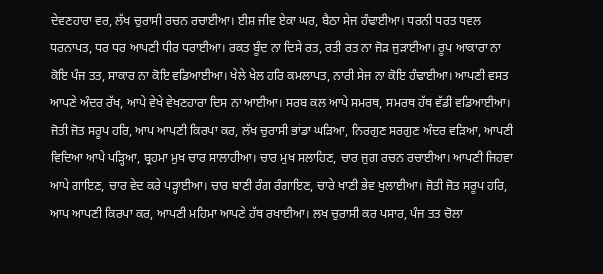ਦੇਵਣਹਾਰਾ ਵਰ, ਲੱਖ ਚੁਰਾਸੀ ਰਚਨ ਰਚਾਈਆ। ਈਸ਼ ਜੀਵ ਏਕਾ ਘਰ, ਬੈਠਾ ਸੇਜ ਹੰਢਾਈਆ। ਧਰਨੀ ਧਰਤ ਧਵਲ ਧਰਨਾਪਤ, ਧਰ ਧਰ ਆਪਣੀ ਧੀਰ ਧਰਾਈਆ। ਰਕਤ ਬੂੰਦ ਨਾ ਦਿਸੇ ਰਤ, ਰਤੀ ਰਤ ਨਾ ਜੋੜ ਜੁੜਾਈਆ। ਰੂਪ ਆਕਾਰਾ ਨਾ ਕੋਇ ਪੰਜ ਤਤ, ਸਾਕਾਰ ਨਾ ਕੋਇ ਵਡਿਆਈਆ। ਖੇਲੇ ਖੇਲ ਹਰਿ ਕਮਲਾਪਤ, ਨਾਰੀ ਸੇਜ ਨਾ ਕੋਇ ਹੰਢਾਈਆ। ਆਪਣੀ ਵਸਤ ਆਪਣੇ ਅੰਦਰ ਰੱਖ, ਆਪੇ ਵੇਖੇ ਵੇਖਣਹਾਰਾ ਦਿਸ ਨਾ ਆਈਆ। ਸਰਬ ਕਲ ਆਪੇ ਸਮਰਥ, ਸਮਰਥ ਹੱਥ ਵੱਡੀ ਵਡਿਆਈਆ। ਜੋਤੀ ਜੋਤ ਸਰੂਪ ਹਰਿ, ਆਪ ਆਪਣੀ ਕਿਰਪਾ ਕਰ, ਲੱਖ ਚੁਰਾਸੀ ਭਾਂਡਾ ਘੜਿਆ, ਨਿਰਗੁਣ ਸਰਗੁਣ ਅੰਦਰ ਵੜਿਆ, ਆਪਣੀ ਵਿਦਿਆ ਆਪੇ ਪੜ੍ਹਿਆ, ਬ੍ਰਹਮਾ ਮੁਖ ਚਾਰ ਸਾਲਾਹੀਆ। ਚਾਰ ਮੁਖ ਸਲਾਹਿਣ, ਚਾਰ ਜੁਗ ਰਚਨ ਰਚਾਈਆ। ਆਪਣੀ ਜਿਹਵਾ ਆਪੇ ਗਾਇਣ, ਚਾਰ ਵੇਦ ਕਰੇ ਪੜ੍ਹਾਈਆ। ਚਾਰ ਬਾਣੀ ਰੰਗ ਰੰਗਾਇਣ, ਚਾਰੇ ਖਾਣੀ ਭੇਵ ਖੁਲਾਈਆ। ਜੋਤੀ ਜੋਤ ਸਰੂਪ ਹਰਿ, ਆਪ ਆਪਣੀ ਕਿਰਪਾ ਕਰ, ਆਪਣੀ ਮਹਿਮਾ ਆਪਣੇ ਹੱਥ ਰਖਾਈਆ। ਲਖ ਚੁਰਾਸੀ ਕਰ ਪਸਾਰ, ਪੰਜ ਤਤ ਚੋਲਾ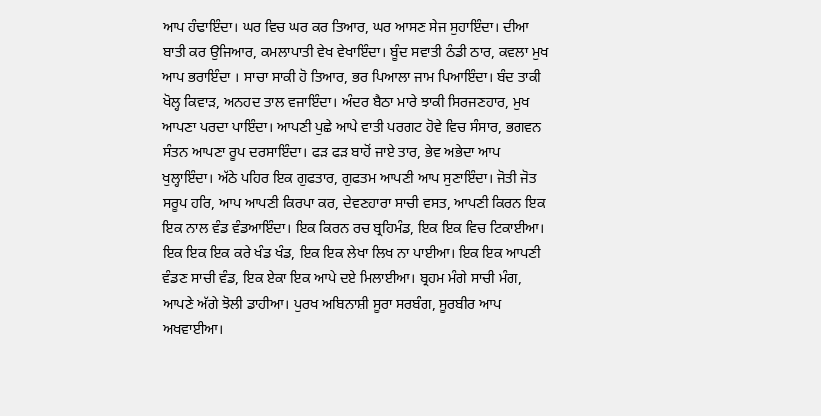ਆਪ ਹੰਢਾਇੰਦਾ। ਘਰ ਵਿਚ ਘਰ ਕਰ ਤਿਆਰ, ਘਰ ਆਸਣ ਸੇਜ ਸੁਹਾਇੰਦਾ। ਦੀਆ ਬਾਤੀ ਕਰ ਉਜਿਆਰ, ਕਮਲਾਪਾਤੀ ਵੇਖ ਵੇਖਾਇੰਦਾ। ਬੂੰਦ ਸਵਾਤੀ ਠੰਡੀ ਠਾਰ, ਕਵਲਾ ਮੁਖ ਆਪ ਭਰਾਇੰਦਾ । ਸਾਚਾ ਸਾਕੀ ਹੋ ਤਿਆਰ, ਭਰ ਪਿਆਲਾ ਜਾਮ ਪਿਆਇੰਦਾ। ਬੰਦ ਤਾਕੀ ਖੋਲ੍ਹ ਕਿਵਾੜ, ਅਨਹਦ ਤਾਲ ਵਜਾਇੰਦਾ। ਅੰਦਰ ਬੈਠਾ ਮਾਰੇ ਝਾਕੀ ਸਿਰਜਣਹਾਰ, ਮੁਖ ਆਪਣਾ ਪਰਦਾ ਪਾਇੰਦਾ। ਆਪਣੀ ਪੁਛੇ ਆਪੇ ਵਾਤੀ ਪਰਗਟ ਹੋਵੇ ਵਿਚ ਸੰਸਾਰ, ਭਗਵਨ ਸੰਤਨ ਆਪਣਾ ਰੂਪ ਦਰਸਾਇੰਦਾ। ਫੜ ਫੜ ਬਾਹੋਂ ਜਾਏ ਤਾਰ, ਭੇਵ ਅਭੇਦਾ ਆਪ ਖੁਲ੍ਹਾਇੰਦਾ। ਅੱਠੇ ਪਹਿਰ ਇਕ ਗੁਫਤਾਰ, ਗੁਫਤਮ ਆਪਣੀ ਆਪ ਸੁਣਾਇੰਦਾ। ਜੋਤੀ ਜੋਤ ਸਰੂਪ ਹਰਿ, ਆਪ ਆਪਣੀ ਕਿਰਪਾ ਕਰ, ਦੇਵਣਹਾਰਾ ਸਾਚੀ ਵਸਤ, ਆਪਣੀ ਕਿਰਨ ਇਕ ਇਕ ਨਾਲ ਵੰਡ ਵੰਡਆਇੰਦਾ। ਇਕ ਕਿਰਨ ਰਚ ਬ੍ਰਹਿਮੰਡ, ਇਕ ਇਕ ਵਿਚ ਟਿਕਾਈਆ। ਇਕ ਇਕ ਇਕ ਕਰੇ ਖੰਡ ਖੰਡ, ਇਕ ਇਕ ਲੇਖਾ ਲਿਖ ਨਾ ਪਾਈਆ। ਇਕ ਇਕ ਆਪਣੀ ਵੰਡਣ ਸਾਚੀ ਵੰਡ, ਇਕ ਏਕਾ ਇਕ ਆਪੇ ਦਏ ਮਿਲਾਈਆ। ਬ੍ਰਹਮ ਮੰਗੇ ਸਾਚੀ ਮੰਗ, ਆਪਣੇ ਅੱਗੇ ਝੋਲੀ ਡਾਹੀਆ। ਪੁਰਖ ਅਬਿਨਾਸ਼ੀ ਸੂਰਾ ਸਰਬੰਗ, ਸੂਰਬੀਰ ਆਪ ਅਖਵਾਈਆ।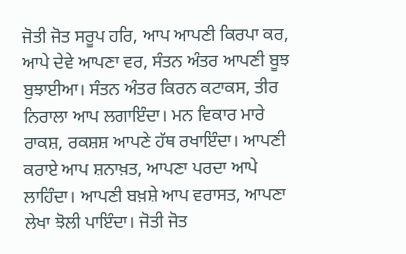ਜੋਤੀ ਜੋਤ ਸਰੂਪ ਹਰਿ, ਆਪ ਆਪਣੀ ਕਿਰਪਾ ਕਰ, ਆਪੇ ਦੇਵੇ ਆਪਣਾ ਵਰ, ਸੰਤਨ ਅੰਤਰ ਆਪਣੀ ਬੂਝ ਬੁਝਾਈਆ। ਸੰਤਨ ਅੰਤਰ ਕਿਰਨ ਕਟਾਕਸ, ਤੀਰ ਨਿਰਾਲਾ ਆਪ ਲਗਾਇੰਦਾ। ਮਨ ਵਿਕਾਰ ਮਾਰੇ ਰਾਕਸ਼, ਰਕਸ਼ਸ਼ ਆਪਣੇ ਹੱਥ ਰਖਾਇੰਦਾ। ਆਪਣੀ ਕਰਾਏ ਆਪ ਸ਼ਨਾਖ਼ਤ, ਆਪਣਾ ਪਰਦਾ ਆਪੇ ਲਾਹਿੰਦਾ। ਆਪਣੀ ਬਖ਼ਸ਼ੇ ਆਪ ਵਰਾਸਤ, ਆਪਣਾ ਲੇਖਾ ਝੋਲੀ ਪਾਇੰਦਾ। ਜੋਤੀ ਜੋਤ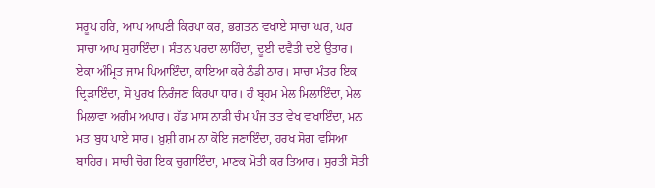ਸਰੂਪ ਹਰਿ, ਆਪ ਆਪਣੀ ਕਿਰਪਾ ਕਰ, ਭਗਤਨ ਵਖਾਏ ਸਾਚਾ ਘਰ, ਘਰ ਸਾਚਾ ਆਪ ਸੁਹਾਇੰਦਾ। ਸੰਤਨ ਪਰਦਾ ਲਾਹਿੰਦਾ, ਦੂਈ ਦਵੈਤੀ ਦਏ ਉਤਾਰ। ਏਕਾ ਅੰਮ੍ਰਿਤ ਜਾਮ ਪਿਆਇੰਦਾ, ਕਾਇਆ ਕਰੇ ਠੰਡੀ ਠਾਰ। ਸਾਚਾ ਮੰਤਰ ਇਕ ਦ੍ਰਿੜਾਇੰਦਾ, ਸੋ ਪੁਰਖ ਨਿਰੰਜਣ ਕਿਰਪਾ ਧਾਰ। ਹੰ ਬ੍ਰਹਮ ਮੇਲ ਮਿਲਾਇੰਦਾ, ਮੇਲ ਮਿਲਾਵਾ ਅਗੰਮ ਅਪਾਰ। ਹੱਡ ਮਾਸ ਨਾੜੀ ਚੰਮ ਪੰਜ ਤਤ ਵੇਖ ਵਖਾਇੰਦਾ, ਮਨ ਮਤ ਬੁਧ ਪਾਏ ਸਾਰ। ਖ਼ੁਸ਼ੀ ਗਮ ਨਾ ਕੋਇ ਜਣਾਇੰਦਾ, ਹਰਖ ਸੋਗ ਵਸਿਆ ਬਾਹਿਰ। ਸਾਚੀ ਚੋਗ ਇਕ ਚੁਗਾਇੰਦਾ, ਮਾਣਕ ਮੋਤੀ ਕਰ ਤਿਆਰ। ਸੁਰਤੀ ਸੋਤੀ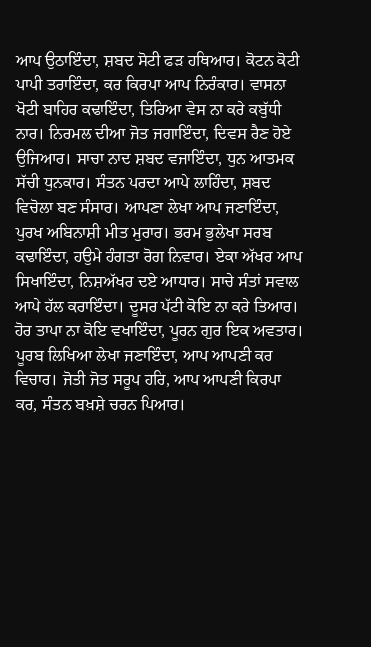ਆਪ ਉਠਾਇੰਦਾ, ਸ਼ਬਦ ਸੋਟੀ ਫੜ ਹਥਿਆਰ। ਕੋਟਨ ਕੋਟੀ ਪਾਪੀ ਤਰਾਇੰਦਾ, ਕਰ ਕਿਰਪਾ ਆਪ ਨਿਰੰਕਾਰ। ਵਾਸਨਾ ਖੋਟੀ ਬਾਹਿਰ ਕਢਾਇੰਦਾ, ਤਿਰਿਆ ਵੇਸ ਨਾ ਕਰੇ ਕਬੁੱਧੀ ਨਾਰ। ਨਿਰਮਲ ਦੀਆ ਜੋਤ ਜਗਾਇੰਦਾ, ਦਿਵਸ ਰੈਣ ਹੋਏ ਉਜਿਆਰ। ਸਾਚਾ ਨਾਦ ਸ਼ਬਦ ਵਜਾਇੰਦਾ, ਧੁਨ ਆਤਮਕ ਸੱਚੀ ਧੁਨਕਾਰ। ਸੰਤਨ ਪਰਦਾ ਆਪੇ ਲਾਹਿੰਦਾ, ਸ਼ਬਦ ਵਿਚੋਲਾ ਬਣ ਸੰਸਾਰ। ਆਪਣਾ ਲੇਖਾ ਆਪ ਜਣਾਇੰਦਾ, ਪੁਰਖ ਅਬਿਨਾਸ਼ੀ ਮੀਤ ਮੁਰਾਰ। ਭਰਮ ਭੁਲੇਖਾ ਸਰਬ ਕਢਾਇੰਦਾ, ਹਉਮੇ ਹੰਗਤਾ ਰੋਗ ਨਿਵਾਰ। ਏਕਾ ਅੱਖਰ ਆਪ ਸਿਖਾਇੰਦਾ, ਨਿਸ਼ਅੱਖਰ ਦਏ ਆਧਾਰ। ਸਾਚੇ ਸੰਤਾਂ ਸਵਾਲ ਆਪੇ ਹੱਲ ਕਰਾਇੰਦਾ। ਦੂਸਰ ਪੱਟੀ ਕੋਇ ਨਾ ਕਰੇ ਤਿਆਰ। ਹੋਰ ਤਾਪਾ ਨਾ ਕੋਇ ਵਖਾਇੰਦਾ, ਪੂਰਨ ਗੁਰ ਇਕ ਅਵਤਾਰ। ਪੂਰਬ ਲਿਖਿਆ ਲੇਖਾ ਜਣਾਇੰਦਾ, ਆਪ ਆਪਣੀ ਕਰ ਵਿਚਾਰ। ਜੋਤੀ ਜੋਤ ਸਰੂਪ ਹਰਿ, ਆਪ ਆਪਣੀ ਕਿਰਪਾ ਕਰ, ਸੰਤਨ ਬਖ਼ਸ਼ੇ ਚਰਨ ਪਿਆਰ।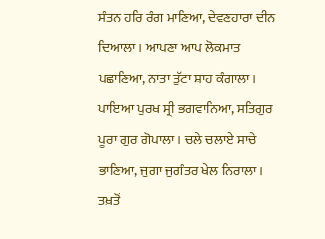ਸੰਤਨ ਹਰਿ ਰੰਗ ਮਾਣਿਆ, ਦੇਵਣਹਾਰਾ ਦੀਨ ਦਿਆਲਾ। ਆਪਣਾ ਆਪ ਲੋਕਮਾਤ ਪਛਾਣਿਆ, ਨਾਤਾ ਤੁੱਟਾ ਸ਼ਾਹ ਕੰਗਾਲਾ। ਪਾਇਆ ਪੁਰਖ ਸ੍ਰੀ ਭਗਵਾਨਿਆ, ਸਤਿਗੁਰ ਪੂਰਾ ਗੁਰ ਗੋਪਾਲਾ। ਚਲੇ ਚਲਾਏ ਸਾਚੇ ਭਾਣਿਆ, ਜੁਗਾ ਜੁਗੰਤਰ ਖੇਲ ਨਿਰਾਲਾ। ਤਖ਼ਤੋਂ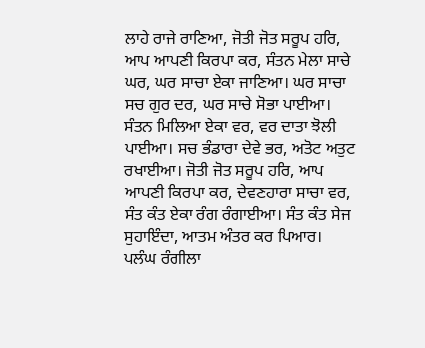ਲਾਹੇ ਰਾਜੇ ਰਾਣਿਆ, ਜੋਤੀ ਜੋਤ ਸਰੂਪ ਹਰਿ, ਆਪ ਆਪਣੀ ਕਿਰਪਾ ਕਰ, ਸੰਤਨ ਮੇਲਾ ਸਾਚੇ ਘਰ, ਘਰ ਸਾਚਾ ਏਕਾ ਜਾਣਿਆ। ਘਰ ਸਾਚਾ ਸਚ ਗੁਰ ਦਰ, ਘਰ ਸਾਚੇ ਸੋਭਾ ਪਾਈਆ। ਸੰਤਨ ਮਿਲਿਆ ਏਕਾ ਵਰ, ਵਰ ਦਾਤਾ ਝੋਲੀ ਪਾਈਆ। ਸਚ ਭੰਡਾਰਾ ਦੇਵੇ ਭਰ, ਅਤੋਟ ਅਤੁਟ ਰਖਾਈਆ। ਜੋਤੀ ਜੋਤ ਸਰੂਪ ਹਰਿ, ਆਪ ਆਪਣੀ ਕਿਰਪਾ ਕਰ, ਦੇਵਣਹਾਰਾ ਸਾਚਾ ਵਰ, ਸੰਤ ਕੰਤ ਏਕਾ ਰੰਗ ਰੰਗਾਈਆ। ਸੰਤ ਕੰਤ ਸੇਜ ਸੁਹਾਇੰਦਾ, ਆਤਮ ਅੰਤਰ ਕਰ ਪਿਆਰ। ਪਲੰਘ ਰੰਗੀਲਾ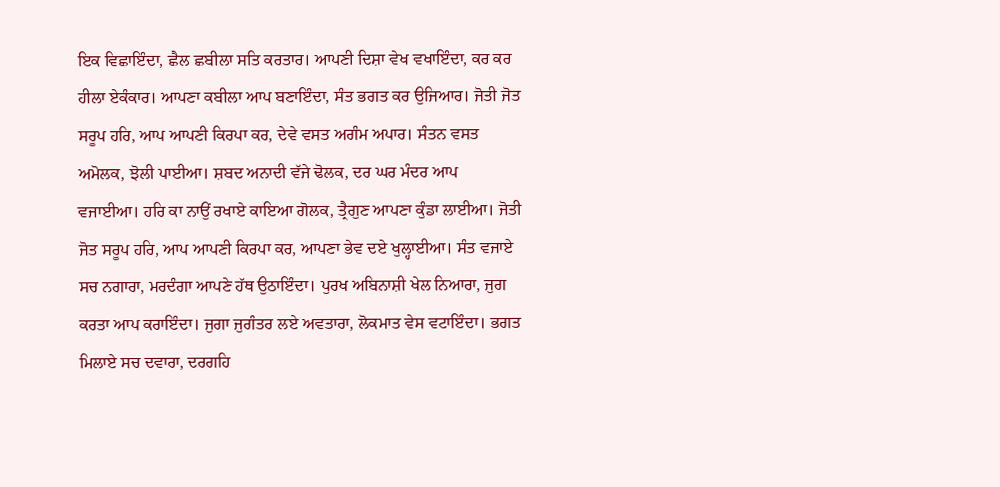ਇਕ ਵਿਛਾਇੰਦਾ, ਛੈਲ ਛਬੀਲਾ ਸਤਿ ਕਰਤਾਰ। ਆਪਣੀ ਦਿਸ਼ਾ ਵੇਖ ਵਖਾਇੰਦਾ, ਕਰ ਕਰ ਹੀਲਾ ਏਕੰਕਾਰ। ਆਪਣਾ ਕਬੀਲਾ ਆਪ ਬਣਾਇੰਦਾ, ਸੰਤ ਭਗਤ ਕਰ ਉਜਿਆਰ। ਜੋਤੀ ਜੋਤ ਸਰੂਪ ਹਰਿ, ਆਪ ਆਪਣੀ ਕਿਰਪਾ ਕਰ, ਦੇਵੇ ਵਸਤ ਅਗੰਮ ਅਪਾਰ। ਸੰਤਨ ਵਸਤ ਅਮੋਲਕ, ਝੋਲੀ ਪਾਈਆ। ਸ਼ਬਦ ਅਨਾਦੀ ਵੱਜੇ ਢੋਲਕ, ਦਰ ਘਰ ਮੰਦਰ ਆਪ ਵਜਾਈਆ। ਹਰਿ ਕਾ ਨਾਉਂ ਰਖਾਏ ਕਾਇਆ ਗੋਲਕ, ਤ੍ਰੈਗੁਣ ਆਪਣਾ ਕੁੰਡਾ ਲਾਈਆ। ਜੋਤੀ ਜੋਤ ਸਰੂਪ ਹਰਿ, ਆਪ ਆਪਣੀ ਕਿਰਪਾ ਕਰ, ਆਪਣਾ ਭੇਵ ਦਏ ਖੁਲ੍ਹਾਈਆ। ਸੰਤ ਵਜਾਏ ਸਚ ਨਗਾਰਾ, ਮਰਦੰਗਾ ਆਪਣੇ ਹੱਥ ਉਠਾਇੰਦਾ। ਪੁਰਖ ਅਬਿਨਾਸ਼ੀ ਖੇਲ ਨਿਆਰਾ, ਜੁਗ ਕਰਤਾ ਆਪ ਕਰਾਇੰਦਾ। ਜੁਗਾ ਜੁਗੰਤਰ ਲਏ ਅਵਤਾਰਾ, ਲੋਕਮਾਤ ਵੇਸ ਵਟਾਇੰਦਾ। ਭਗਤ ਮਿਲਾਏ ਸਚ ਦਵਾਰਾ, ਦਰਗਹਿ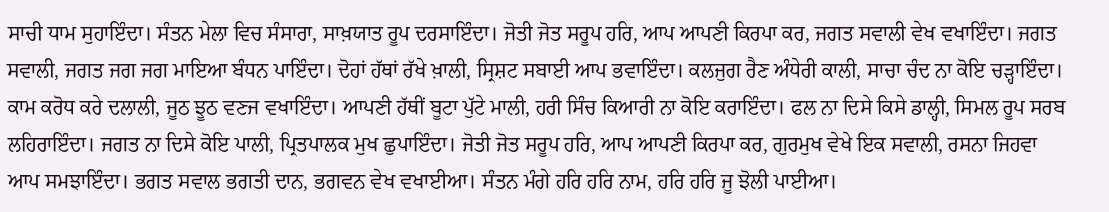ਸਾਚੀ ਧਾਮ ਸੁਹਾਇੰਦਾ। ਸੰਤਨ ਮੇਲਾ ਵਿਚ ਸੰਸਾਰਾ, ਸਾਖ਼ਯਾਤ ਰੂਪ ਦਰਸਾਇੰਦਾ। ਜੋਤੀ ਜੋਤ ਸਰੂਪ ਹਰਿ, ਆਪ ਆਪਣੀ ਕਿਰਪਾ ਕਰ, ਜਗਤ ਸਵਾਲੀ ਵੇਖ ਵਖਾਇੰਦਾ। ਜਗਤ ਸਵਾਲੀ, ਜਗਤ ਜਗ ਜਗ ਮਾਇਆ ਬੰਧਨ ਪਾਇੰਦਾ। ਦੋਹਾਂ ਹੱਥਾਂ ਰੱਖੇ ਖ਼ਾਲੀ, ਸ੍ਰਿਸ਼ਟ ਸਬਾਈ ਆਪ ਭਵਾਇੰਦਾ। ਕਲਜੁਗ ਰੈਣ ਅੰਧੇਰੀ ਕਾਲੀ, ਸਾਚਾ ਚੰਦ ਨਾ ਕੋਇ ਚੜ੍ਹਾਇੰਦਾ। ਕਾਮ ਕਰੋਧ ਕਰੇ ਦਲਾਲੀ, ਜੂਠ ਝੂਠ ਵਣਜ ਵਖਾਇੰਦਾ। ਆਪਣੀ ਹੱਥੀਂ ਬੂਟਾ ਪੁੱਟੇ ਮਾਲੀ, ਹਰੀ ਸਿੰਚ ਕਿਆਰੀ ਨਾ ਕੋਇ ਕਰਾਇੰਦਾ। ਫਲ ਨਾ ਦਿਸੇ ਕਿਸੇ ਡਾਲ੍ਹੀ, ਸਿਮਲ ਰੂਪ ਸਰਬ ਲਹਿਰਾਇੰਦਾ। ਜਗਤ ਨਾ ਦਿਸੇ ਕੋਇ ਪਾਲੀ, ਪ੍ਰਿਤਪਾਲਕ ਮੁਖ ਛੁਪਾਇੰਦਾ। ਜੋਤੀ ਜੋਤ ਸਰੂਪ ਹਰਿ, ਆਪ ਆਪਣੀ ਕਿਰਪਾ ਕਰ, ਗੁਰਮੁਖ ਵੇਖੇ ਇਕ ਸਵਾਲੀ, ਰਸਨਾ ਜਿਹਵਾ ਆਪ ਸਮਝਾਇੰਦਾ। ਭਗਤ ਸਵਾਲ ਭਗਤੀ ਦਾਨ, ਭਗਵਨ ਵੇਖ ਵਖਾਈਆ। ਸੰਤਨ ਮੰਗੇ ਹਰਿ ਹਰਿ ਨਾਮ, ਹਰਿ ਹਰਿ ਜੂ ਝੋਲੀ ਪਾਈਆ।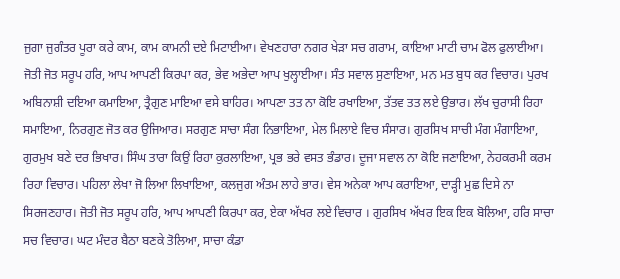ਜੁਗਾ ਜੁਗੰਤਰ ਪੂਰਾ ਕਰੇ ਕਾਮ, ਕਾਮ ਕਾਮਨੀ ਦਏ ਮਿਟਾਈਆ। ਵੇਖਣਹਾਰਾ ਨਗਰ ਖੇੜਾ ਸਚ ਗਰਾਮ, ਕਾਇਆ ਮਾਟੀ ਚਾਮ ਫੋਲ ਫੁਲਾਈਆ। ਜੋਤੀ ਜੋਤ ਸਰੂਪ ਹਰਿ, ਆਪ ਆਪਣੀ ਕਿਰਪਾ ਕਰ, ਭੇਵ ਅਭੇਦਾ ਆਪ ਖੁਲ੍ਹਾਈਆ। ਸੰਤ ਸਵਾਲ ਸੁਣਾਇਆ, ਮਨ ਮਤ ਬੁਧ ਕਰ ਵਿਚਾਰ। ਪੁਰਖ ਅਬਿਨਾਸ਼ੀ ਦਇਆ ਕਮਾਇਆ, ਤ੍ਰੈਗੁਣ ਮਾਇਆ ਵਸੇ ਬਾਹਿਰ। ਆਪਣਾ ਤਤ ਨਾ ਕੋਇ ਰਖਾਇਆ, ਤੱਤਵ ਤਤ ਲਏ ਉਭਾਰ। ਲੱਖ ਚੁਰਾਸੀ ਰਿਹਾ ਸਮਾਇਆ, ਨਿਰਗੁਣ ਜੋਤ ਕਰ ਉਜਿਆਰ। ਸਰਗੁਣ ਸਾਚਾ ਸੰਗ ਨਿਭਾਇਆ, ਮੇਲ ਮਿਲਾਏ ਵਿਚ ਸੰਸਾਰ। ਗੁਰਸਿਖ ਸਾਚੀ ਮੰਗ ਮੰਗਾਇਆ, ਗੁਰਮੁਖ ਬਣੇ ਦਰ ਭਿਖਾਰ। ਸਿੰਘ ਤਾਰਾ ਕਿਉਂ ਰਿਹਾ ਕੁਰਲਾਇਆ, ਪ੍ਰਭ ਭਰੇ ਵਸਤ ਭੰਡਾਰ। ਦੂਜਾ ਸਵਾਲ ਨਾ ਕੋਇ ਜਣਾਇਆ, ਨੇਹਕਰਮੀ ਕਰਮ ਰਿਹਾ ਵਿਚਾਰ। ਪਹਿਲਾ ਲੇਖਾ ਜੋ ਲਿਆ ਲਿਖਾਇਆ, ਕਲਜੁਗ ਅੰਤਮ ਲਾਹੇ ਭਾਰ। ਵੇਸ ਅਨੇਕਾ ਆਪ ਕਰਾਇਆ, ਦਾੜ੍ਹੀ ਮੁਛ ਦਿਸੇ ਨਾ ਸਿਰਜਣਹਾਰ। ਜੋਤੀ ਜੋਤ ਸਰੂਪ ਹਰਿ, ਆਪ ਆਪਣੀ ਕਿਰਪਾ ਕਰ, ਏਕਾ ਅੱਖਰ ਲਏ ਵਿਚਾਰ । ਗੁਰਸਿਖ ਅੱਖਰ ਇਕ ਇਕ ਬੋਲਿਆ, ਹਰਿ ਸਾਚਾ ਸਚ ਵਿਚਾਰ। ਘਟ ਮੰਦਰ ਬੈਠਾ ਬਣਕੇ ਤੋਲਿਆ, ਸਾਚਾ ਕੰਡਾ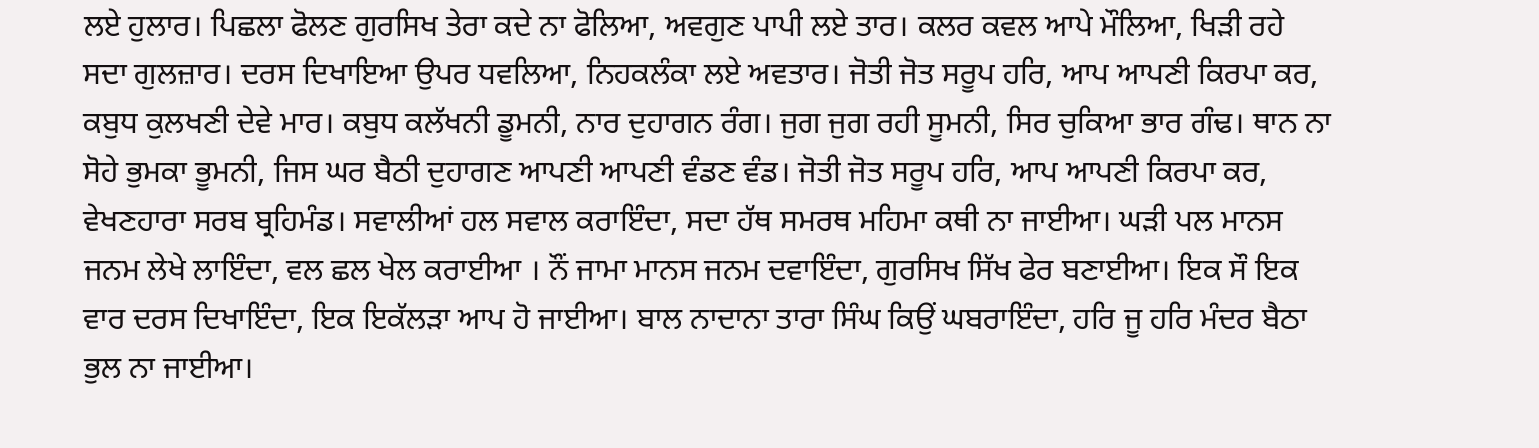ਲਏ ਹੁਲਾਰ। ਪਿਛਲਾ ਫੋਲਣ ਗੁਰਸਿਖ ਤੇਰਾ ਕਦੇ ਨਾ ਫੋਲਿਆ, ਅਵਗੁਣ ਪਾਪੀ ਲਏ ਤਾਰ। ਕਲਰ ਕਵਲ ਆਪੇ ਮੌਲਿਆ, ਖਿੜੀ ਰਹੇ ਸਦਾ ਗੁਲਜ਼ਾਰ। ਦਰਸ ਦਿਖਾਇਆ ਉਪਰ ਧਵਲਿਆ, ਨਿਹਕਲੰਕਾ ਲਏ ਅਵਤਾਰ। ਜੋਤੀ ਜੋਤ ਸਰੂਪ ਹਰਿ, ਆਪ ਆਪਣੀ ਕਿਰਪਾ ਕਰ, ਕਬੁਧ ਕੁਲਖਣੀ ਦੇਵੇ ਮਾਰ। ਕਬੁਧ ਕਲੱਖਨੀ ਡੂਮਨੀ, ਨਾਰ ਦੁਹਾਗਨ ਰੰਗ। ਜੁਗ ਜੁਗ ਰਹੀ ਸੂਮਨੀ, ਸਿਰ ਚੁਕਿਆ ਭਾਰ ਗੰਢ। ਥਾਨ ਨਾ ਸੋਹੇ ਭੁਮਕਾ ਭੂਮਨੀ, ਜਿਸ ਘਰ ਬੈਠੀ ਦੁਹਾਗਣ ਆਪਣੀ ਆਪਣੀ ਵੰਡਣ ਵੰਡ। ਜੋਤੀ ਜੋਤ ਸਰੂਪ ਹਰਿ, ਆਪ ਆਪਣੀ ਕਿਰਪਾ ਕਰ, ਵੇਖਣਹਾਰਾ ਸਰਬ ਬ੍ਰਹਿਮੰਡ। ਸਵਾਲੀਆਂ ਹਲ ਸਵਾਲ ਕਰਾਇੰਦਾ, ਸਦਾ ਹੱਥ ਸਮਰਥ ਮਹਿਮਾ ਕਥੀ ਨਾ ਜਾਈਆ। ਘੜੀ ਪਲ ਮਾਨਸ ਜਨਮ ਲੇਖੇ ਲਾਇੰਦਾ, ਵਲ ਛਲ ਖੇਲ ਕਰਾਈਆ । ਨੌਂ ਜਾਮਾ ਮਾਨਸ ਜਨਮ ਦਵਾਇੰਦਾ, ਗੁਰਸਿਖ ਸਿੱਖ ਫੇਰ ਬਣਾਈਆ। ਇਕ ਸੌ ਇਕ ਵਾਰ ਦਰਸ ਦਿਖਾਇੰਦਾ, ਇਕ ਇਕੱਲੜਾ ਆਪ ਹੋ ਜਾਈਆ। ਬਾਲ ਨਾਦਾਨਾ ਤਾਰਾ ਸਿੰਘ ਕਿਉਂ ਘਬਰਾਇੰਦਾ, ਹਰਿ ਜੂ ਹਰਿ ਮੰਦਰ ਬੈਠਾ ਭੁਲ ਨਾ ਜਾਈਆ।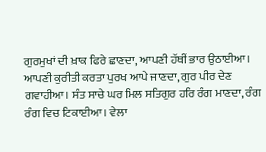ਗੁਰਮੁਖਾਂ ਦੀ ਖ਼ਾਕ ਫਿਰੇ ਛਾਣਦਾ, ਆਪਣੀ ਹੱਥੀਂ ਭਾਰ ਉਠਾਈਆ। ਆਪਣੀ ਕੁਰੀਤੀ ਕਰਤਾ ਪੁਰਖ ਆਪੇ ਜਾਣਦਾ, ਗੁਰ ਪੀਰ ਦੇਣ ਗਵਾਹੀਆ। ਸੰਤ ਸਾਚੇ ਘਰ ਮਿਲ ਸਤਿਗੁਰ ਹਰਿ ਰੰਗ ਮਾਣਦਾ, ਰੰਗ ਰੰਗ ਵਿਚ ਟਿਕਾਈਆ। ਵੇਲਾ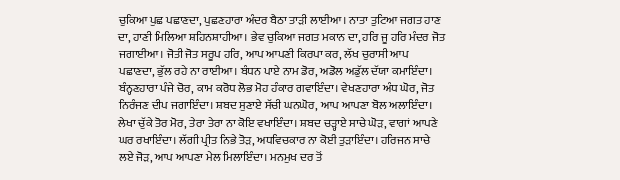ਚੁਕਿਆ ਪੁਛ ਪਛਾਣਦਾ, ਪੁਛਣਹਾਰਾ ਅੰਦਰ ਬੈਠਾ ਤਾੜੀ ਲਾਈਆ। ਨਾਤਾ ਤੁਟਿਆ ਜਗਤ ਹਾਣ ਦਾ, ਹਾਣੀ ਮਿਲਿਆ ਸ਼ਹਿਨਸ਼ਾਹੀਆ। ਭੇਵ ਚੁਕਿਆ ਜਗਤ ਮਕਾਨ ਦਾ, ਹਰਿ ਜੂ ਹਰਿ ਮੰਦਰ ਜੋਤ ਜਗਾਈਆ। ਜੋਤੀ ਜੋਤ ਸਰੂਪ ਹਰਿ, ਆਪ ਆਪਣੀ ਕਿਰਪਾ ਕਰ, ਲੱਖ ਚੁਰਾਸੀ ਆਪ ਪਛਾਣਦਾ, ਭੁੱਲ ਰਹੇ ਨਾ ਰਾਈਆ। ਬੰਧਨ ਪਾਏ ਨਾਮ ਡੋਰ, ਅਡੋਲ ਅਡੁੱਲ ਦੱਯਾ ਕਮਾਇੰਦਾ। ਬੰਨ੍ਹਣਹਾਰਾ ਪੰਜੇ ਚੋਰ, ਕਾਮ ਕਰੋਧ ਲੋਭ ਮੋਹ ਹੰਕਾਰ ਗਵਾਇੰਦਾ। ਵੇਖਣਹਾਰਾ ਅੰਧ ਘੋਰ, ਜੋਤ ਨਿਰੰਜਣ ਦੀਪ ਜਗਾਇੰਦਾ। ਸ਼ਬਦ ਸੁਣਾਏ ਸੱਚੀ ਘਨਘੋਰ, ਆਪ ਆਪਣਾ ਬੋਲ ਅਲਾਇੰਦਾ। ਲੇਖਾ ਚੁੱਕੇ ਤੋਰ ਮੋਰ, ਤੇਰਾ ਤੇਰਾ ਨਾ ਕੋਇ ਵਖਾਇੰਦਾ। ਸ਼ਬਦ ਚੜ੍ਹਾਏ ਸਾਚੇ ਘੋੜ, ਵਾਗਾਂ ਆਪਣੇ ਘਰ ਰਖਾਇੰਦਾ। ਲੱਗੀ ਪ੍ਰੀਤ ਨਿਭੇ ਤੋੜ, ਅਧਵਿਚਕਾਰ ਨਾ ਕੋਈ ਤੁੜਾਇੰਦਾ। ਹਰਿਜਨ ਸਾਚੇ ਲਏ ਜੋੜ, ਆਪ ਆਪਣਾ ਮੇਲ ਮਿਲਾਇੰਦਾ। ਮਨਮੁਖ ਦਰ ਤੋਂ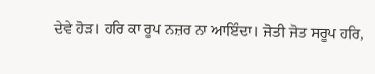ਦੇਵੇ ਹੋੜ। ਹਰਿ ਕਾ ਰੂਪ ਨਜ਼ਰ ਨਾ ਆਇੰਦਾ। ਜੋਤੀ ਜੋਤ ਸਰੂਪ ਹਰਿ,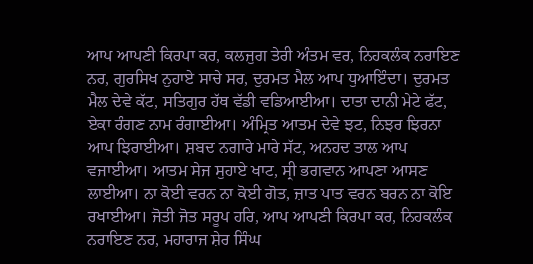ਆਪ ਆਪਣੀ ਕਿਰਪਾ ਕਰ, ਕਲਜੁਗ ਤੇਰੀ ਅੰਤਮ ਵਰ, ਨਿਹਕਲੰਕ ਨਰਾਇਣ ਨਰ, ਗੁਰਸਿਖ ਨੁਹਾਏ ਸਾਚੇ ਸਰ, ਦੁਰਮਤ ਮੈਲ ਆਪ ਧੁਆਇੰਦਾ। ਦੁਰਮਤ ਮੈਲ ਦੇਵੇ ਕੱਟ, ਸਤਿਗੁਰ ਹੱਥ ਵੱਡੀ ਵਡਿਆਈਆ। ਦਾਤਾ ਦਾਨੀ ਮੇਟੇ ਫੱਟ, ਏਕਾ ਰੰਗਣ ਨਾਮ ਰੰਗਾਈਆ। ਅੰਮ੍ਰਿਤ ਆਤਮ ਦੇਵੇ ਝਟ, ਨਿਝਰ ਝਿਰਨਾ ਆਪ ਝਿਰਾਈਆ। ਸ਼ਬਦ ਨਗਾਰੇ ਮਾਰੇ ਸੱਟ, ਅਨਹਦ ਤਾਲ ਆਪ ਵਜਾਈਆ। ਆਤਮ ਸੇਜ ਸੁਹਾਏ ਖਾਟ, ਸ੍ਰੀ ਭਗਵਾਨ ਆਪਣਾ ਆਸਣ ਲਾਈਆ। ਨਾ ਕੋਈ ਵਰਨ ਨਾ ਕੋਈ ਗੋਤ, ਜ਼ਾਤ ਪਾਤ ਵਰਨ ਬਰਨ ਨਾ ਕੋਇ ਰਖਾਈਆ। ਜੋਤੀ ਜੋਤ ਸਰੂਪ ਹਰਿ, ਆਪ ਆਪਣੀ ਕਿਰਪਾ ਕਰ, ਨਿਹਕਲੰਕ ਨਰਾਇਣ ਨਰ, ਮਹਾਰਾਜ ਸ਼ੇਰ ਸਿੰਘ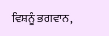ਵਿਸ਼ਨੂੰ ਭਗਵਾਨ,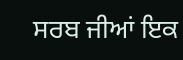ਸਰਬ ਜੀਆਂ ਇਕ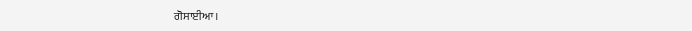ਗੋਸਾਈਆ।